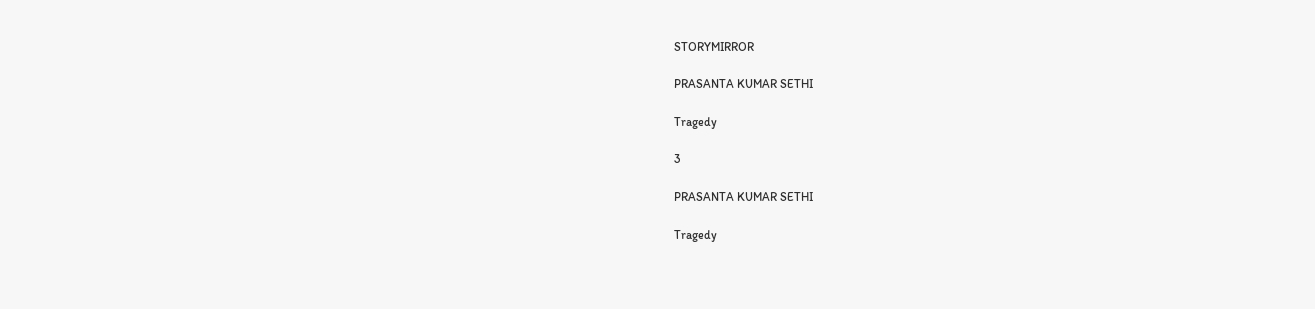STORYMIRROR

PRASANTA KUMAR SETHI

Tragedy

3

PRASANTA KUMAR SETHI

Tragedy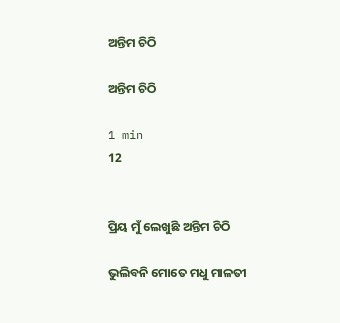ଅନ୍ତିମ ଚିଠି

ଅନ୍ତିମ ଚିଠି

1 min
12


ପ୍ରିୟ ମୁଁ ଲେଖୁଛି ଅନ୍ତିମ ଚିଠି

ଭୁଲିବନି ମୋତେ ମଧୁ ମାଳତୀ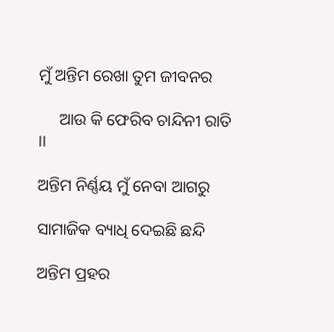ମୁଁ ଅନ୍ତିମ ରେଖା ତୁମ ଜୀବନର

     ଆଉ କି ଫେରିବ ଚାନ୍ଦିନୀ ରାତି ।।

ଅନ୍ତିମ ନିର୍ଣ୍ଣୟ ମୁଁ ନେବା ଆଗରୁ

ସାମାଜିକ ବ୍ୟାଧି ଦେଇଛି ଛନ୍ଦି

ଅନ୍ତିମ ପ୍ରହର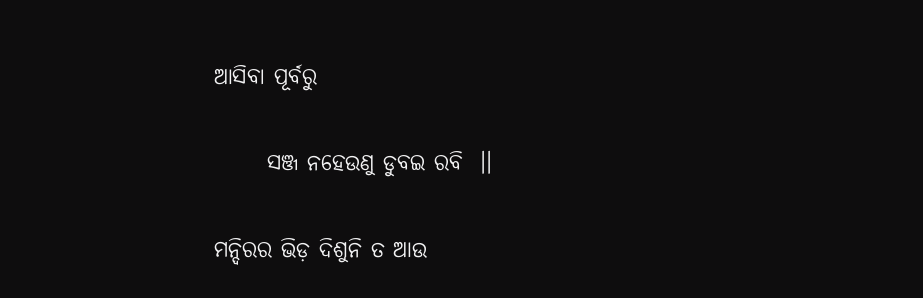ଆସିବା ପୂର୍ବରୁ

      ସଞ୍ଜ ନହେଉଣୁ ଡୁବଇ ରବି  ।।

ମନ୍ଦିରର ଭିଡ଼ ଦିଶୁନି ତ ଆଉ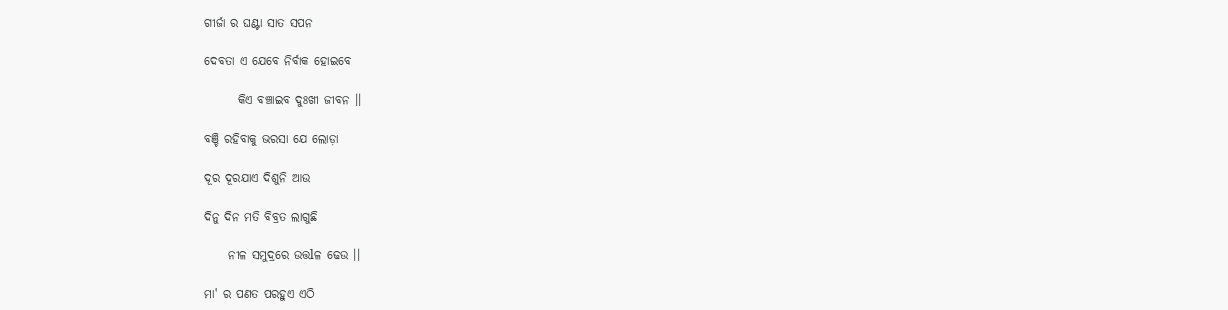ଗୀର୍ଜା ର ଘଣ୍ଟା ସାତ ସପନ

ଦେବତା ଏ ଯେବେ ନିର୍ବାକ ହୋଇବେ

       କିଏ ବଞ୍ଚାଇବ ଦୁଃଖୀ ଜୀବନ ।।

ବଞ୍ଚି ରହିବାକୁ ଭରସା ଯେ ଲୋଡ଼ା

ଦୂର ଦୂରଯାଏ ଦିଶୁନି ଆଉ

ଦିନୁ ଦିନ ମତି ବିବ୍ରତ ଲାଗୁଛି

     ନୀଳ ସମୁଦ୍ରରେ ଉତ୍ତlଳ ଢେଉ ।।

ମା' ର ପଣତ ପରହୁଏ ଏଠି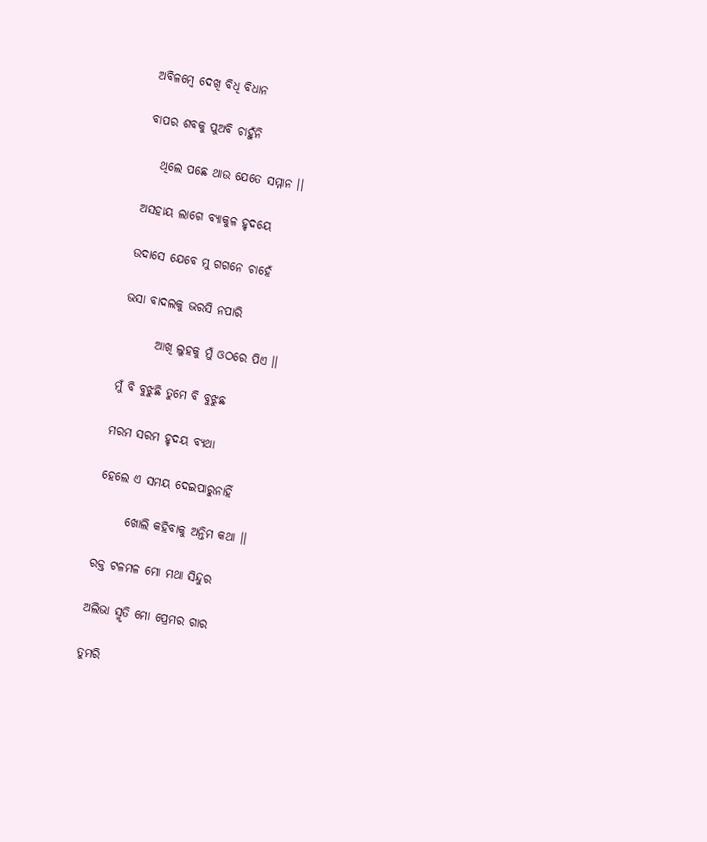ଅବିଳମ୍ବେ ଦେଖି ବିଧି ବିଧାନ

ବାପର ଶବକୁ ପୁଅବି ଚାହୁଁନି

   ଥିଲେ ପଛେ ଥାଉ ଯେତେ ସମ୍ମାନ ।।

ଅସହାୟ ଲାଗେ ବ୍ୟାକୁଳ ହୃଦୟେ

ଉଦାସେ ଯେବେ ମୁ ଗଗନେ ଚାହେଁ

ଭସା ବାଦଲକୁ ଭରସି ନପାରି

       ଆଖି ଲୁହକୁ ମୁଁ ଓଠରେ ପିଏ ।।

ମୁଁ ବି ବୁଝୁଛି ତୁମେ ବି ବୁଝୁଛ

ମରମ ସରମ ହୃଦୟ ବ୍ୟଥା

ହେଲେ ଏ ସମୟ ଦେଇପାରୁନାହିଁ

      ଖୋଲି କହିବାକୁ ଅନ୍ତିମ କଥା ।।

ରକ୍ତ ଟଳମଳ ମୋ ମଥା ସିନ୍ଦୁର

ଅଲିଭା ସ୍ମୃତି ମୋ ପ୍ରେମର ଗାର

ତୁମରି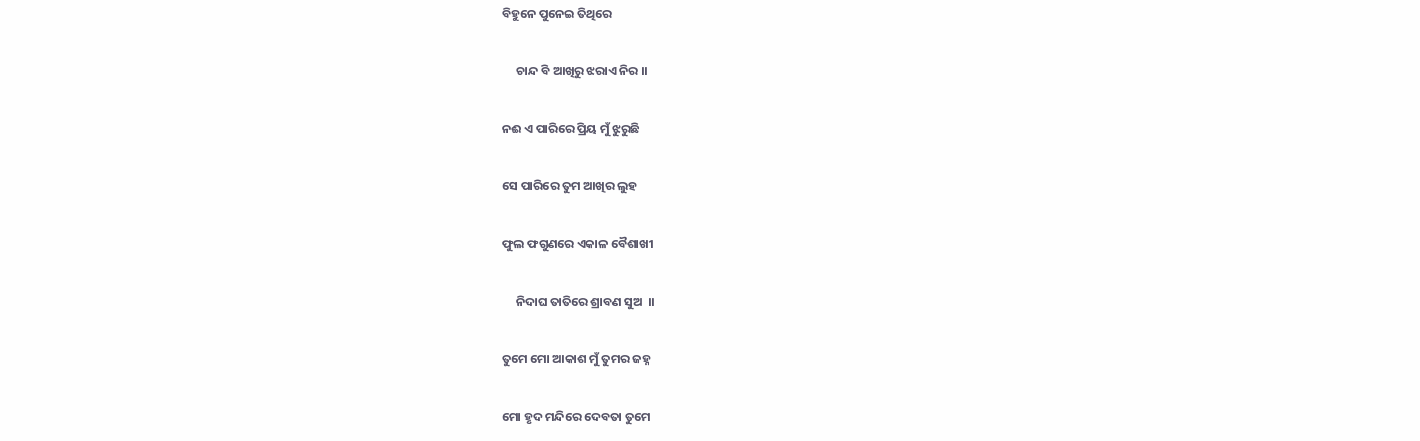ବିହୁନେ ପୁନେଇ ତିଥିରେ

     ଚାନ୍ଦ ବି ଆଖିରୁ ଝରାଏ ନିର ।।

ନଈ ଏ ପାରିରେ ପ୍ରିୟ ମୁଁ ଝୁରୁଛି

ସେ ପାରିରେ ତୁମ ଆଖିର ଲୁହ

ଫୁଲ ଫଗୁଣରେ ଏକାଳ ବୈଶାଖୀ

     ନିଦାଘ ତାତିରେ ଶ୍ରାବଣ ସୁଅ  ।।

ତୁମେ ମୋ ଆକାଶ ମୁଁ ତୁମର ଜହ୍ନ

ମୋ ହୃଦ ମନ୍ଦିରେ ଦେବତା ତୁମେ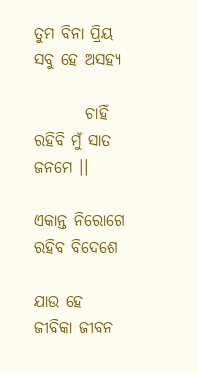ତୁମ ବିନା ପ୍ରିୟ ସବୁ ହେ ଅସହ୍ୟ

        ଚାହିଁ ରହିବି ମୁଁ ସାତ ଜନମେ ।।

ଏକାନ୍ତ ନିରୋଗେ ରହିବ ବିଦେଶେ

ଯାଉ ହେ ଜୀବିକା ଜୀବନ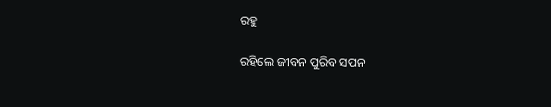ରହୁ

ରହିଲେ ଜୀବନ ପୁରିବ ସପନ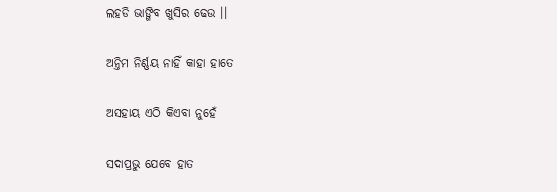ଲହଡି ଭାଙ୍ଗିବ ଖୁସିର ଢେଉ ।।

ଅନ୍ତିମ ନିର୍ଣ୍ଣୟ ନାହିଁ କାହା ହାତେ

ଅସହାୟ ଏଠି କିଏବା ନୁହେଁ

ସଦାପ୍ରଭୁ ଯେବେ ହାତ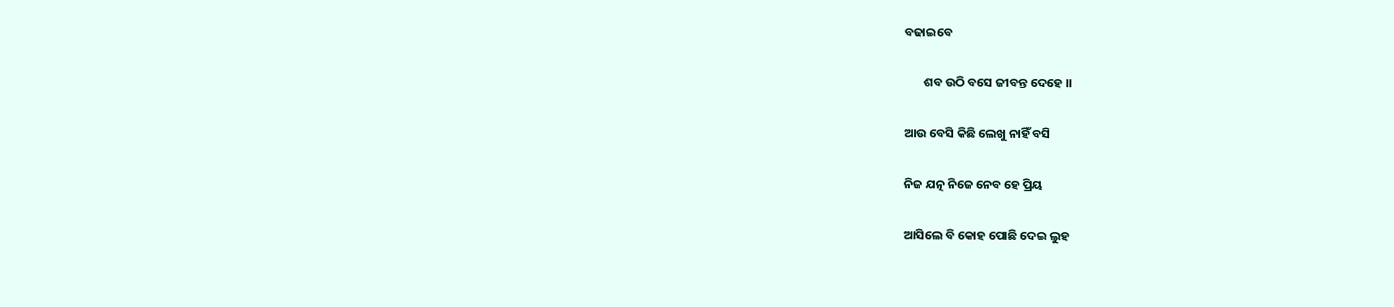ବଢାଇବେ

       ଶବ ଉଠି ବସେ ଜୀବନ୍ତ ଦେହେ ।।

ଆଉ ବେସି କିଛି ଲେଖୁ ନାହିଁ ବସି

ନିଜ ଯତ୍ନ ନିଜେ ନେବ ହେ ପ୍ରିୟ

ଆସିଲେ ବି କୋହ ପୋଛି ଦେଇ ଲୁହ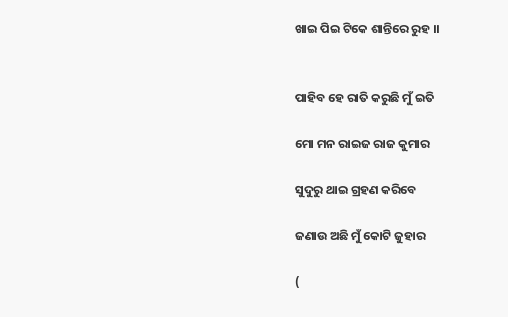ଖାଇ ପିଇ ଟିକେ ଶାନ୍ତିରେ ରୁହ ।।


ପାହିବ ହେ ରାତି କରୁଛି ମୁଁ ଇତି

ମୋ ମନ ରାଇଜ ରାଜ କୁମାର

ସୁଦୁରୁ ଥାଇ ଗ୍ରହଣ କରିବେ

ଜଣାଉ ଅଛି ମୁଁ କୋଟି ଜୁହାର

(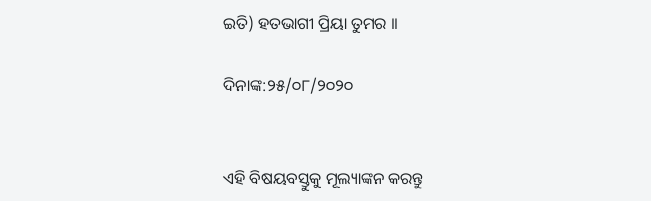ଇତି) ହତଭାଗୀ ପ୍ରିୟା ତୁମର ।।

ଦିନାଙ୍କ:୨୫/୦୮/୨୦୨୦


ଏହି ବିଷୟବସ୍ତୁକୁ ମୂଲ୍ୟାଙ୍କନ କରନ୍ତୁ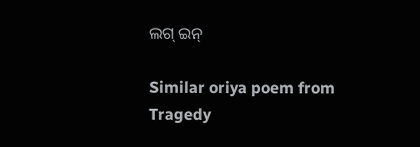ଲଗ୍ ଇନ୍

Similar oriya poem from Tragedy